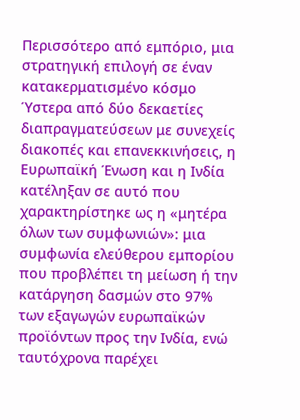Περισσότερο από εμπόριο, μια στρατηγική επιλογή σε έναν κατακερματισμένο κόσμο
Ύστερα από δύο δεκαετίες διαπραγματεύσεων με συνεχείς διακοπές και επανεκκινήσεις, η Ευρωπαϊκή Ένωση και η Ινδία κατέληξαν σε αυτό που χαρακτηρίστηκε ως η «μητέρα όλων των συμφωνιών»: μια συμφωνία ελεύθερου εμπορίου που προβλέπει τη μείωση ή την κατάργηση δασμών στο 97% των εξαγωγών ευρωπαϊκών προϊόντων προς την Ινδία, ενώ ταυτόχρονα παρέχει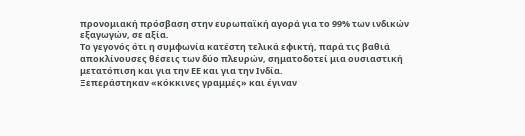προνομιακή πρόσβαση στην ευρωπαϊκή αγορά για το 99% των ινδικών εξαγωγών, σε αξία.
Το γεγονός ότι η συμφωνία κατέστη τελικά εφικτή, παρά τις βαθιά αποκλίνουσες θέσεις των δύο πλευρών, σηματοδοτεί μια ουσιαστική μετατόπιση και για την ΕΕ και για την Ινδία.
Ξεπεράστηκαν «κόκκινες γραμμές» και έγιναν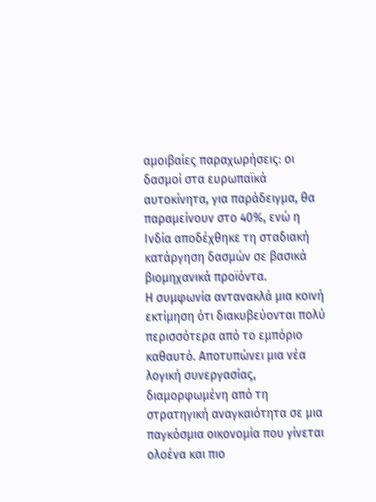αμοιβαίες παραχωρήσεις: οι δασμοί στα ευρωπαϊκά αυτοκίνητα, για παράδειγμα, θα παραμείνουν στο 40%, ενώ η Ινδία αποδέχθηκε τη σταδιακή κατάργηση δασμών σε βασικά βιομηχανικά προϊόντα.
Η συμφωνία αντανακλά μια κοινή εκτίμηση ότι διακυβεύονται πολύ περισσότερα από το εμπόριο καθαυτό. Αποτυπώνει μια νέα λογική συνεργασίας, διαμορφωμένη από τη στρατηγική αναγκαιότητα σε μια παγκόσμια οικονομία που γίνεται ολοένα και πιο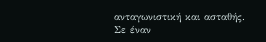ανταγωνιστική και ασταθής.
Σε έναν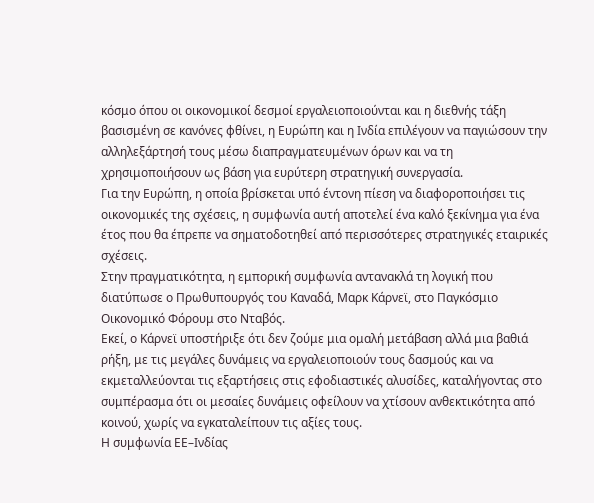κόσμο όπου οι οικονομικοί δεσμοί εργαλειοποιούνται και η διεθνής τάξη βασισμένη σε κανόνες φθίνει, η Ευρώπη και η Ινδία επιλέγουν να παγιώσουν την αλληλεξάρτησή τους μέσω διαπραγματευμένων όρων και να τη χρησιμοποιήσουν ως βάση για ευρύτερη στρατηγική συνεργασία.
Για την Ευρώπη, η οποία βρίσκεται υπό έντονη πίεση να διαφοροποιήσει τις οικονομικές της σχέσεις, η συμφωνία αυτή αποτελεί ένα καλό ξεκίνημα για ένα έτος που θα έπρεπε να σηματοδοτηθεί από περισσότερες στρατηγικές εταιρικές σχέσεις.
Στην πραγματικότητα, η εμπορική συμφωνία αντανακλά τη λογική που διατύπωσε ο Πρωθυπουργός του Καναδά, Μαρκ Κάρνεϊ, στο Παγκόσμιο Οικονομικό Φόρουμ στο Νταβός.
Εκεί, ο Κάρνεϊ υποστήριξε ότι δεν ζούμε μια ομαλή μετάβαση αλλά μια βαθιά ρήξη, με τις μεγάλες δυνάμεις να εργαλειοποιούν τους δασμούς και να εκμεταλλεύονται τις εξαρτήσεις στις εφοδιαστικές αλυσίδες, καταλήγοντας στο συμπέρασμα ότι οι μεσαίες δυνάμεις οφείλουν να χτίσουν ανθεκτικότητα από κοινού, χωρίς να εγκαταλείπουν τις αξίες τους.
Η συμφωνία ΕΕ–Ινδίας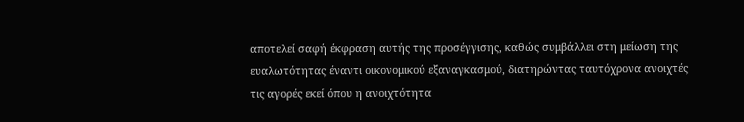αποτελεί σαφή έκφραση αυτής της προσέγγισης, καθώς συμβάλλει στη μείωση της ευαλωτότητας έναντι οικονομικού εξαναγκασμού, διατηρώντας ταυτόχρονα ανοιχτές τις αγορές εκεί όπου η ανοιχτότητα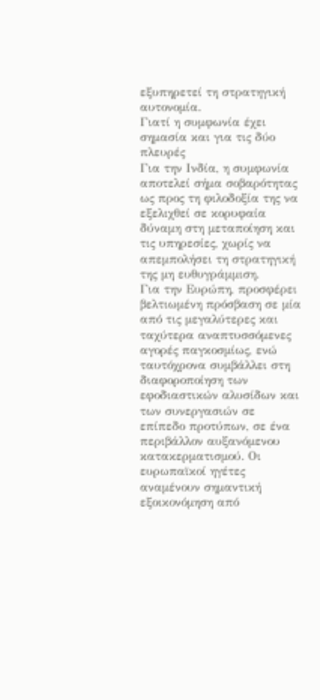εξυπηρετεί τη στρατηγική αυτονομία.
Γιατί η συμφωνία έχει σημασία και για τις δύο πλευρές
Για την Ινδία, η συμφωνία αποτελεί σήμα σοβαρότητας ως προς τη φιλοδοξία της να εξελιχθεί σε κορυφαία δύναμη στη μεταποίηση και τις υπηρεσίες, χωρίς να απεμπολήσει τη στρατηγική της μη ευθυγράμμιση.
Για την Ευρώπη, προσφέρει βελτιωμένη πρόσβαση σε μία από τις μεγαλύτερες και ταχύτερα αναπτυσσόμενες αγορές παγκοσμίως, ενώ ταυτόχρονα συμβάλλει στη διαφοροποίηση των εφοδιαστικών αλυσίδων και των συνεργασιών σε επίπεδο προτύπων, σε ένα περιβάλλον αυξανόμενου κατακερματισμού. Οι ευρωπαϊκοί ηγέτες αναμένουν σημαντική εξοικονόμηση από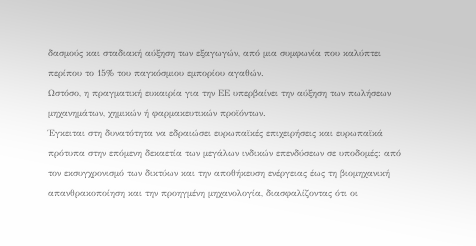δασμούς και σταδιακή αύξηση των εξαγωγών, από μια συμφωνία που καλύπτει περίπου το 15% του παγκόσμιου εμπορίου αγαθών.
Ωστόσο, η πραγματική ευκαιρία για την ΕΕ υπερβαίνει την αύξηση των πωλήσεων μηχανημάτων, χημικών ή φαρμακευτικών προϊόντων.
Έγκειται στη δυνατότητα να εδραιώσει ευρωπαϊκές επιχειρήσεις και ευρωπαϊκά πρότυπα στην επόμενη δεκαετία των μεγάλων ινδικών επενδύσεων σε υποδομές: από τον εκσυγχρονισμό των δικτύων και την αποθήκευση ενέργειας έως τη βιομηχανική απανθρακοποίηση και την προηγμένη μηχανολογία, διασφαλίζοντας ότι οι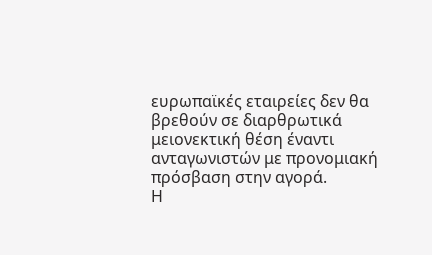ευρωπαϊκές εταιρείες δεν θα βρεθούν σε διαρθρωτικά μειονεκτική θέση έναντι ανταγωνιστών με προνομιακή πρόσβαση στην αγορά.
Η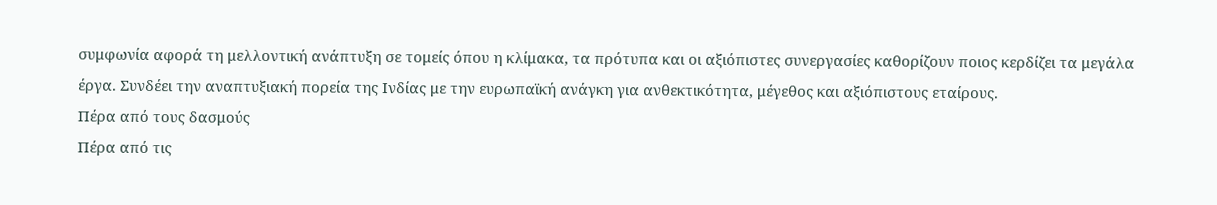συμφωνία αφορά τη μελλοντική ανάπτυξη σε τομείς όπου η κλίμακα, τα πρότυπα και οι αξιόπιστες συνεργασίες καθορίζουν ποιος κερδίζει τα μεγάλα έργα. Συνδέει την αναπτυξιακή πορεία της Ινδίας με την ευρωπαϊκή ανάγκη για ανθεκτικότητα, μέγεθος και αξιόπιστους εταίρους.
Πέρα από τους δασμούς
Πέρα από τις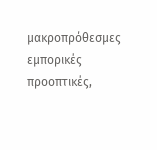μακροπρόθεσμες εμπορικές προοπτικές,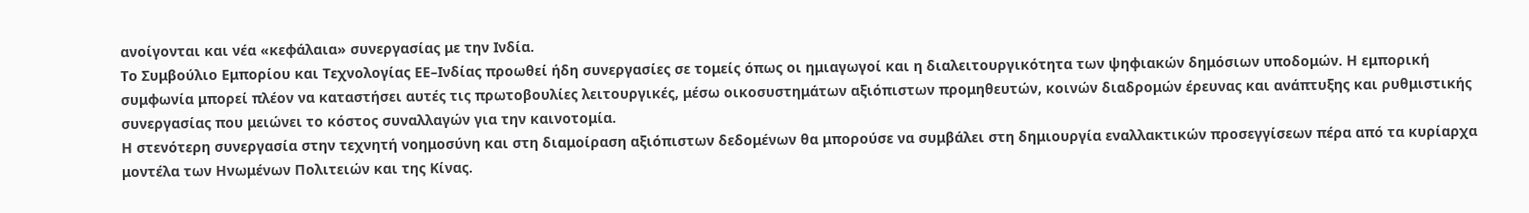ανοίγονται και νέα «κεφάλαια» συνεργασίας με την Ινδία.
Το Συμβούλιο Εμπορίου και Τεχνολογίας ΕΕ–Ινδίας προωθεί ήδη συνεργασίες σε τομείς όπως οι ημιαγωγοί και η διαλειτουργικότητα των ψηφιακών δημόσιων υποδομών. Η εμπορική συμφωνία μπορεί πλέον να καταστήσει αυτές τις πρωτοβουλίες λειτουργικές, μέσω οικοσυστημάτων αξιόπιστων προμηθευτών, κοινών διαδρομών έρευνας και ανάπτυξης και ρυθμιστικής συνεργασίας που μειώνει το κόστος συναλλαγών για την καινοτομία.
Η στενότερη συνεργασία στην τεχνητή νοημοσύνη και στη διαμοίραση αξιόπιστων δεδομένων θα μπορούσε να συμβάλει στη δημιουργία εναλλακτικών προσεγγίσεων πέρα από τα κυρίαρχα μοντέλα των Ηνωμένων Πολιτειών και της Κίνας.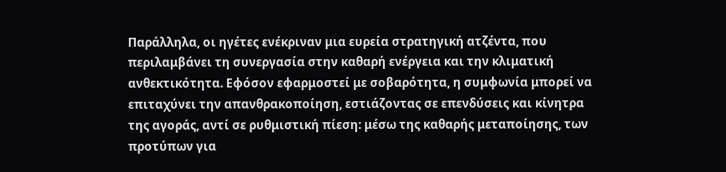Παράλληλα, οι ηγέτες ενέκριναν μια ευρεία στρατηγική ατζέντα, που περιλαμβάνει τη συνεργασία στην καθαρή ενέργεια και την κλιματική ανθεκτικότητα. Εφόσον εφαρμοστεί με σοβαρότητα, η συμφωνία μπορεί να επιταχύνει την απανθρακοποίηση, εστιάζοντας σε επενδύσεις και κίνητρα της αγοράς, αντί σε ρυθμιστική πίεση: μέσω της καθαρής μεταποίησης, των προτύπων για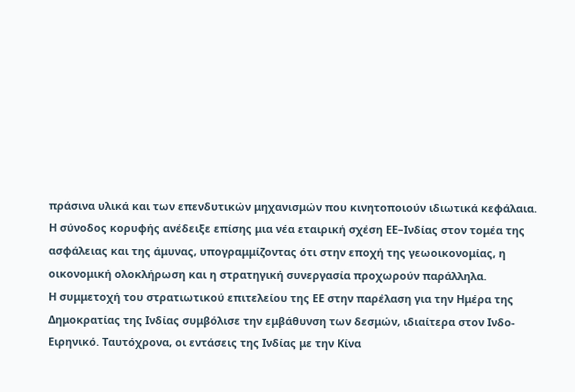πράσινα υλικά και των επενδυτικών μηχανισμών που κινητοποιούν ιδιωτικά κεφάλαια.
Η σύνοδος κορυφής ανέδειξε επίσης μια νέα εταιρική σχέση ΕΕ–Ινδίας στον τομέα της ασφάλειας και της άμυνας, υπογραμμίζοντας ότι στην εποχή της γεωοικονομίας, η οικονομική ολοκλήρωση και η στρατηγική συνεργασία προχωρούν παράλληλα.
Η συμμετοχή του στρατιωτικού επιτελείου της ΕΕ στην παρέλαση για την Ημέρα της Δημοκρατίας της Ινδίας συμβόλισε την εμβάθυνση των δεσμών, ιδιαίτερα στον Ινδο-Ειρηνικό. Ταυτόχρονα, οι εντάσεις της Ινδίας με την Κίνα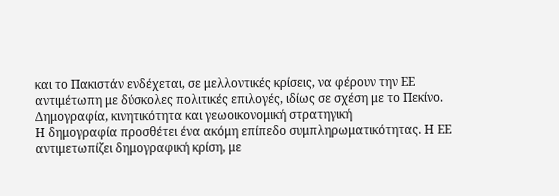και το Πακιστάν ενδέχεται, σε μελλοντικές κρίσεις, να φέρουν την ΕΕ αντιμέτωπη με δύσκολες πολιτικές επιλογές, ιδίως σε σχέση με το Πεκίνο.
Δημογραφία, κινητικότητα και γεωοικονομική στρατηγική
Η δημογραφία προσθέτει ένα ακόμη επίπεδο συμπληρωματικότητας. Η ΕΕ αντιμετωπίζει δημογραφική κρίση, με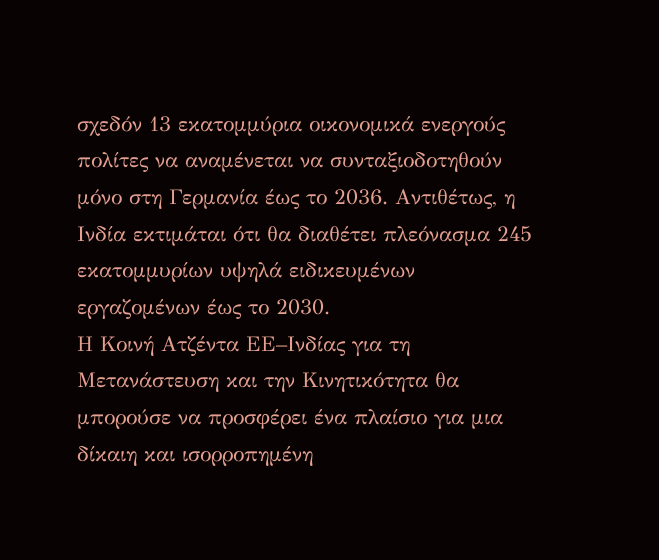σχεδόν 13 εκατομμύρια οικονομικά ενεργούς πολίτες να αναμένεται να συνταξιοδοτηθούν μόνο στη Γερμανία έως το 2036. Αντιθέτως, η Ινδία εκτιμάται ότι θα διαθέτει πλεόνασμα 245 εκατομμυρίων υψηλά ειδικευμένων εργαζομένων έως το 2030.
Η Κοινή Ατζέντα ΕΕ–Ινδίας για τη Μετανάστευση και την Κινητικότητα θα μπορούσε να προσφέρει ένα πλαίσιο για μια δίκαιη και ισορροπημένη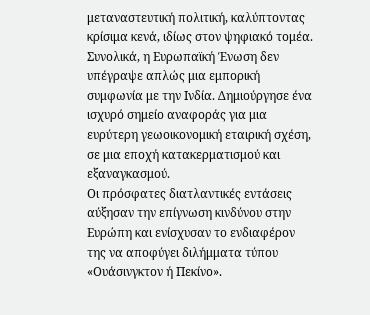μεταναστευτική πολιτική, καλύπτοντας κρίσιμα κενά, ιδίως στον ψηφιακό τομέα.
Συνολικά, η Ευρωπαϊκή Ένωση δεν υπέγραψε απλώς μια εμπορική συμφωνία με την Ινδία. Δημιούργησε ένα ισχυρό σημείο αναφοράς για μια ευρύτερη γεωοικονομική εταιρική σχέση, σε μια εποχή κατακερματισμού και εξαναγκασμού.
Οι πρόσφατες διατλαντικές εντάσεις αύξησαν την επίγνωση κινδύνου στην Ευρώπη και ενίσχυσαν το ενδιαφέρον της να αποφύγει διλήμματα τύπου «Ουάσινγκτον ή Πεκίνο».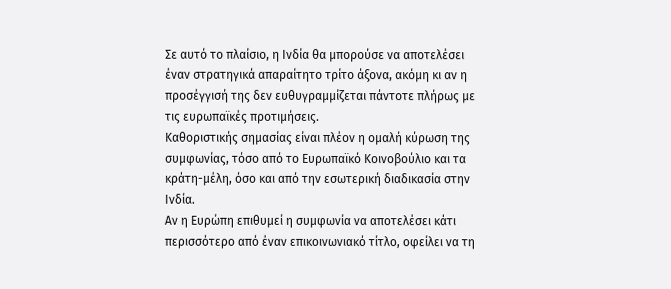Σε αυτό το πλαίσιο, η Ινδία θα μπορούσε να αποτελέσει έναν στρατηγικά απαραίτητο τρίτο άξονα, ακόμη κι αν η προσέγγισή της δεν ευθυγραμμίζεται πάντοτε πλήρως με τις ευρωπαϊκές προτιμήσεις.
Καθοριστικής σημασίας είναι πλέον η ομαλή κύρωση της συμφωνίας, τόσο από το Ευρωπαϊκό Κοινοβούλιο και τα κράτη-μέλη, όσο και από την εσωτερική διαδικασία στην Ινδία.
Αν η Ευρώπη επιθυμεί η συμφωνία να αποτελέσει κάτι περισσότερο από έναν επικοινωνιακό τίτλο, οφείλει να τη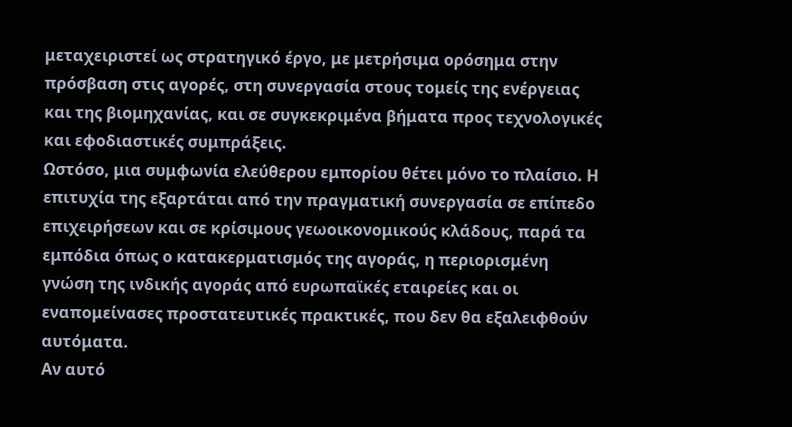μεταχειριστεί ως στρατηγικό έργο, με μετρήσιμα ορόσημα στην πρόσβαση στις αγορές, στη συνεργασία στους τομείς της ενέργειας και της βιομηχανίας, και σε συγκεκριμένα βήματα προς τεχνολογικές και εφοδιαστικές συμπράξεις.
Ωστόσο, μια συμφωνία ελεύθερου εμπορίου θέτει μόνο το πλαίσιο. Η επιτυχία της εξαρτάται από την πραγματική συνεργασία σε επίπεδο επιχειρήσεων και σε κρίσιμους γεωοικονομικούς κλάδους, παρά τα εμπόδια όπως ο κατακερματισμός της αγοράς, η περιορισμένη γνώση της ινδικής αγοράς από ευρωπαϊκές εταιρείες και οι εναπομείνασες προστατευτικές πρακτικές, που δεν θα εξαλειφθούν αυτόματα.
Αν αυτό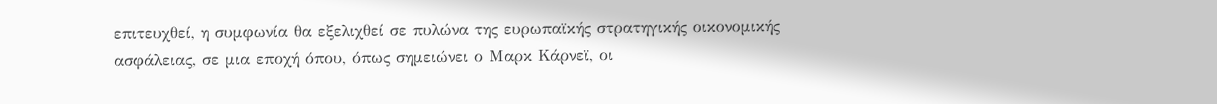επιτευχθεί, η συμφωνία θα εξελιχθεί σε πυλώνα της ευρωπαϊκής στρατηγικής οικονομικής ασφάλειας, σε μια εποχή όπου, όπως σημειώνει ο Μαρκ Κάρνεϊ, οι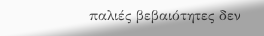παλιές βεβαιότητες δεν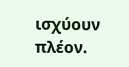ισχύουν πλέον.